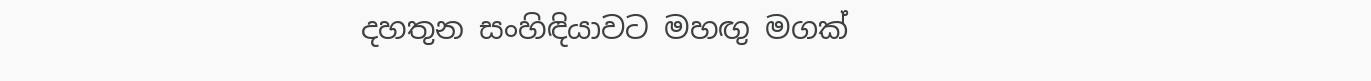දහතුන සංහිඳියාවට මහඟු මගක්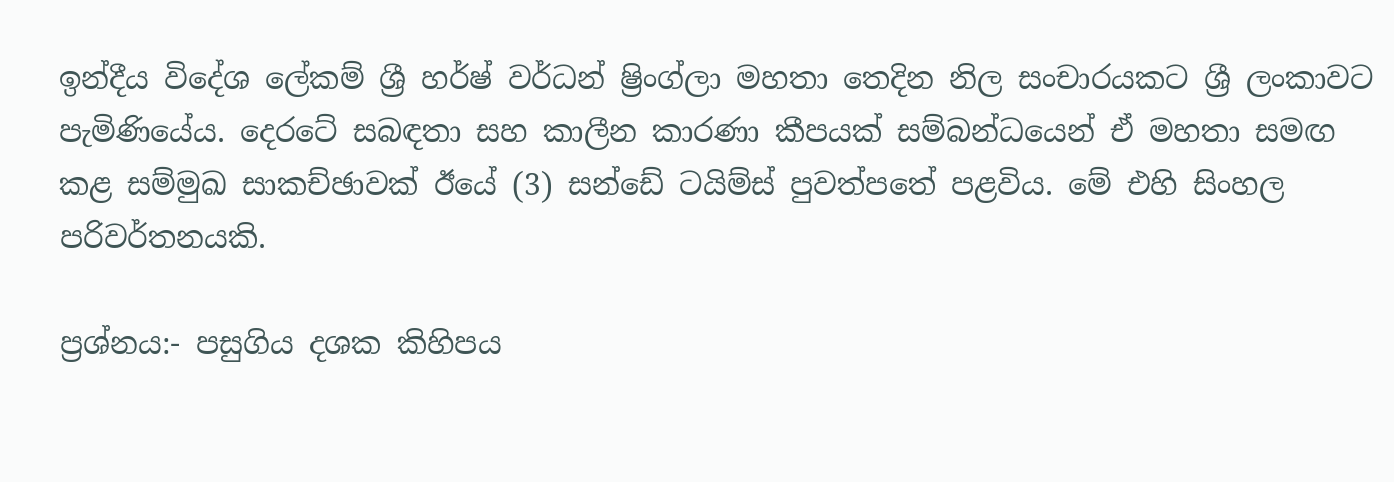ඉන්දීය විදේශ ලේකම් ශ්‍රී හර්ෂ් වර්ධන් ෂ්‍රිංග්ලා මහතා තෙදින නිල සංචාරයකට ශ්‍රී ලංකාවට පැමිණියේය. දෙරටේ සබඳතා සහ කාලීන කාරණා කීපයක් සම්බන්ධයෙන් ඒ මහතා සමඟ කළ සම්මුඛ සාකච්ඡාවක් ඊයේ (3) සන්ඩේ ටයිම්ස් පුවත්පතේ පළවිය. මේ එහි සිංහල පරිවර්තනයකි.

ප්‍රශ්නය:- පසුගිය දශක කිහිපය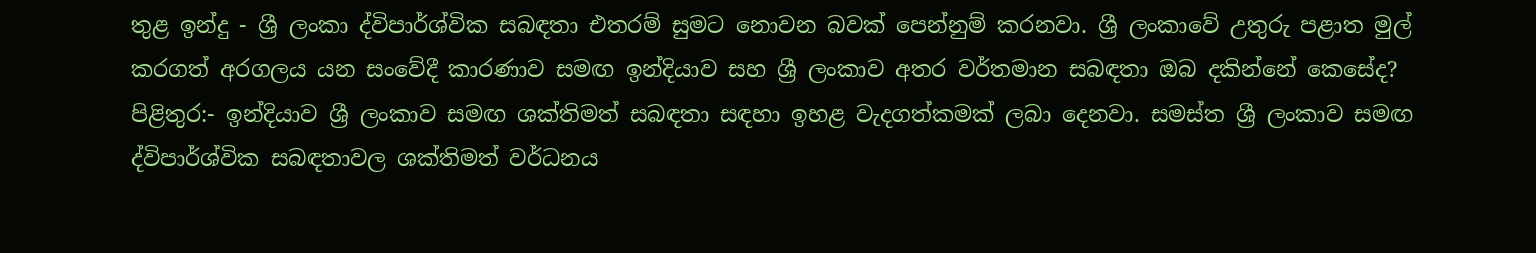තුළ ඉන්දු - ශ්‍රී ලංකා ද්විපාර්ශ්වික සබඳතා එතරම් සුමට නොවන බවක් පෙන්නුම් කරනවා. ශ්‍රී ලංකාවේ උතුරු පළාත මුල් කරගත් අරගලය යන සංවේදී කාරණාව සමඟ ඉන්දියාව සහ ශ්‍රී ලංකාව අතර වර්තමාන සබඳතා ඔබ දකින්නේ කෙසේද?
පිළිතුර:- ඉන්දියාව ශ්‍රී ලංකාව සමඟ ශක්තිමත් සබඳතා සඳහා ඉහළ වැදගත්කමක් ලබා දෙනවා. සමස්ත ශ්‍රී ලංකාව සමඟ ද්විපාර්ශ්වික සබඳතාවල ශක්තිමත් වර්ධනය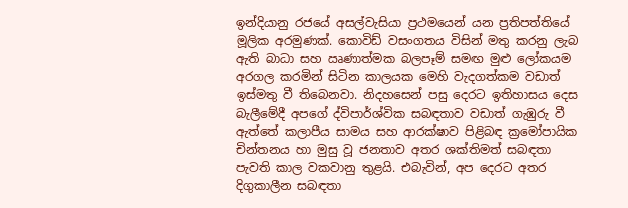ඉන්දියානු රජයේ අසල්වැසියා ප්‍රථමයෙන් යන ප්‍රතිපත්තියේ මූලික අරමුණක්. කොවිඩ් වසංගතය විසින් මතු කරනු ලැබ ඇති බාධා සහ ඍණාත්මක බලපෑම් සමඟ මුළු ලෝකයම අරගල කරමින් සිටින කාලයක මෙහි වැදගත්කම වඩාත් ඉස්මතු වී තිබෙනවා. නිදහසෙන් පසු දෙරට ඉතිහාසය දෙස බැලීමේදී අපගේ ද්විපාර්ශ්වික සබඳතාව වඩාත් ගැඹුරු වී ඇත්තේ කලාපීය සාමය සහ ආරක්ෂාව පිළිබඳ ක්‍රමෝපායික චින්තනය හා මුසු වූ ජනතාව අතර ශක්තිමත් සබඳතා පැවති කාල වකවානු තුළයි. එබැවින්, අප දෙරට අතර දිගුකාලීන සබඳතා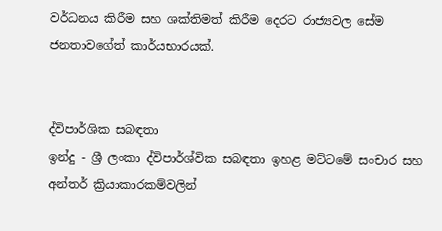වර්ධනය කිරීම සහ ශක්තිමත් කිරීම දෙරට රාජ්‍යවල සේම ජනතාවගේත් කාර්යභාරයක්.


ද්විපාර්ශික සබඳතා
ඉන්දු - ශ්‍රී ලංකා ද්විපාර්ශ්වික සබඳතා ඉහළ මට්ටමේ සංචාර සහ අන්තර් ක්‍රියාකාරකම්වලින්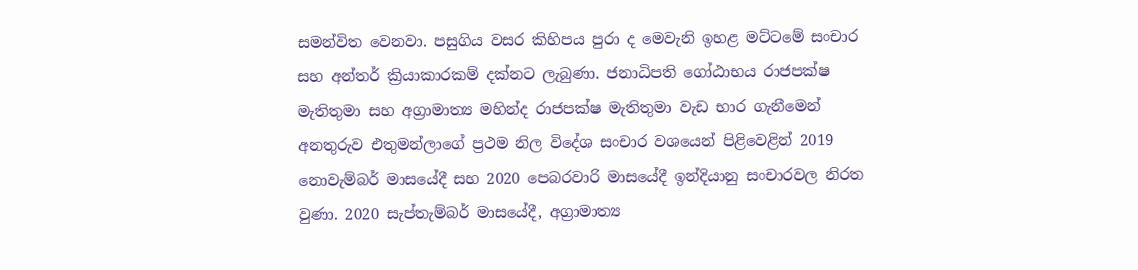සමන්විත වෙනවා. පසුගිය වසර කිහිපය පුරා ද මෙවැනි ඉහළ මට්ටමේ සංචාර සහ අන්තර් ක්‍රියාකාරකම් දක්නට ලැබුණා. ජනාධිපති ගෝඨාභය රාජපක්ෂ මැතිතුමා සහ අග්‍රාමාත්‍ය මහින්ද රාජපක්ෂ මැතිතුමා වැඩ භාර ගැනීමෙන් අනතුරුව එතුමන්ලාගේ ප්‍රථම නිල විදේශ සංචාර වශයෙන් පිළිවෙළින් 2019 නොවැම්බර් මාසයේදී සහ 2020 පෙබරවාරි මාසයේදී ඉන්දියානු සංචාරවල නිරත වුණා. 2020 සැප්තැම්බර් මාසයේදී, අග්‍රාමාත්‍ය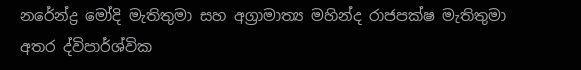නරේන්ද්‍ර මෝදි මැතිතුමා සහ අග්‍රාමාත්‍ය මහින්ද රාජපක්ෂ මැතිතුමා අතර ද්විපාර්ශ්වික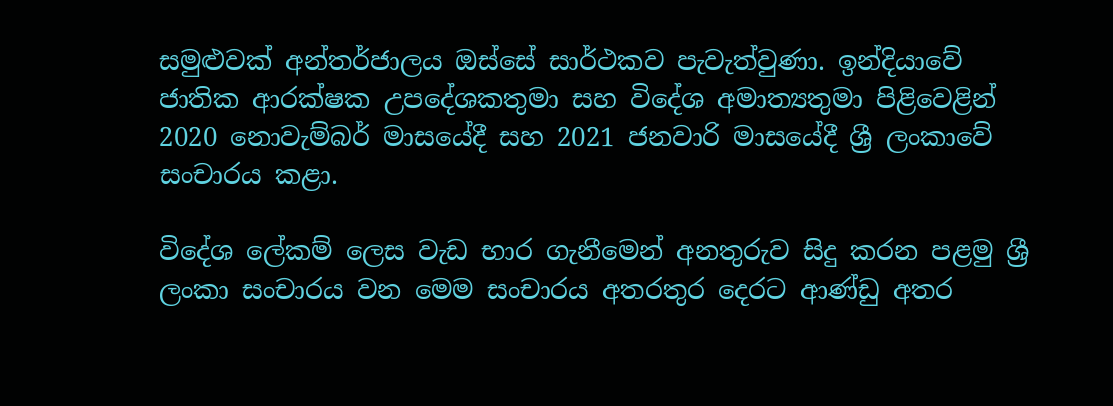සමුළුවක් අන්තර්ජාලය ඔස්සේ සාර්ථකව පැවැත්වුණා. ඉන්දියාවේ ජාතික ආරක්ෂක උපදේශකතුමා සහ විදේශ අමාත්‍යතුමා පිළිවෙළින් 2020 නොවැම්බර් මාසයේදී සහ 2021 ජනවාරි මාසයේදී ශ්‍රී ලංකාවේ සංචාරය කළා.

විදේශ ලේකම් ලෙස වැඩ භාර ගැනීමෙන් අනතුරුව සිදු කරන පළමු ශ්‍රී ලංකා සංචාරය වන මෙම සංචාරය අතරතුර දෙරට ආණ්ඩු අතර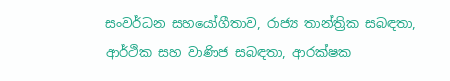සංවර්ධන සහයෝගීතාව, රාජ්‍ය තාන්ත්‍රික සබඳතා, ආර්ථික සහ වාණිජ සබඳතා, ආරක්ෂක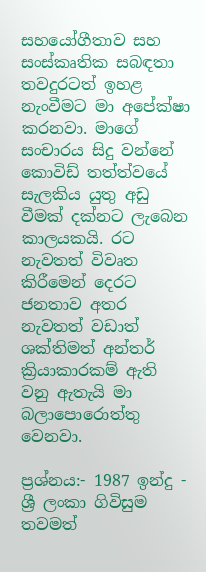සහයෝගීතාව සහ සංස්කෘතික සබඳතා තවදුරටත් ඉහළ නැංවීමට මා අපේක්ෂා කරනවා. මාගේ සංචාරය සිදු වන්නේ කොවිඩ් තත්ත්වයේ සැලකිය යුතු අඩු වීමක් දක්නට ලැබෙන කාලයකයි. රට නැවතත් විවෘත කිරීමෙන් දෙරට ජනතාව අතර නැවතත් වඩාත් ශක්තිමත් අන්තර් ක්‍රියාකාරකම් ඇති වනු ඇතැයි මා බලාපොරොත්තු වෙනවා.

ප්‍රශ්නය:- 1987 ඉන්දු - ශ්‍රී ලංකා ගිවිසුම තවමත්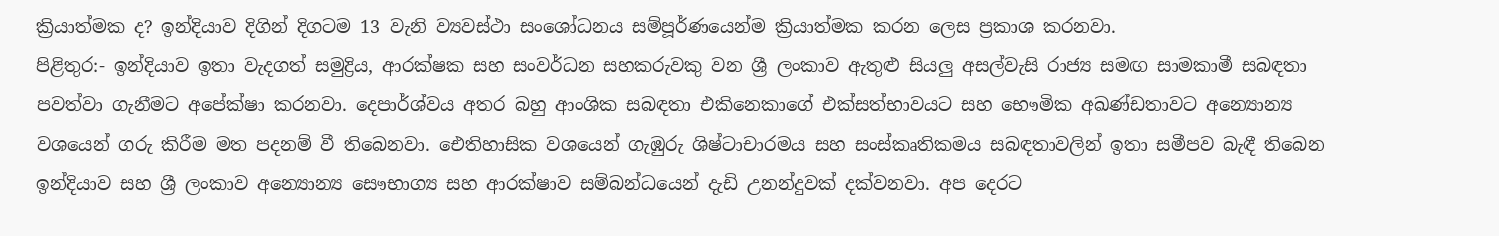ක්‍රියාත්මක ද? ඉන්දියාව දිගින් දිගටම 13 වැනි ව්‍යවස්ථා සංශෝධනය සම්පූර්ණයෙන්ම ක්‍රියාත්මක කරන ලෙස ප්‍රකාශ කරනවා.
පිළිතුර:- ඉන්දියාව ඉතා වැදගත් සමුද්‍රිය, ආරක්ෂක සහ සංවර්ධන සහකරුවකු වන ශ්‍රී ලංකාව ඇතුළු සියලු අසල්වැසි රාජ්‍ය සමඟ සාමකාමී සබඳතා පවත්වා ගැනීමට අපේක්ෂා කරනවා. දෙපාර්ශ්වය අතර බහු ආංශික සබඳතා එකිනෙකාගේ එක්සත්භාවයට සහ භෞමික අඛණ්ඩතාවට අන්‍යොන්‍ය වශයෙන් ගරු කිරීම මත පදනම් වී තිබෙනවා. ඓතිහාසික වශයෙන් ගැඹුරු ශිෂ්ටාචාරමය සහ සංස්කෘතිකමය සබඳතාවලින් ඉතා සමීපව බැඳී තිබෙන ඉන්දියාව සහ ශ්‍රී ලංකාව අන්‍යොන්‍ය සෞභාග්‍ය සහ ආරක්ෂාව සම්බන්ධයෙන් දැඩි උනන්දුවක් දක්වනවා. අප දෙරට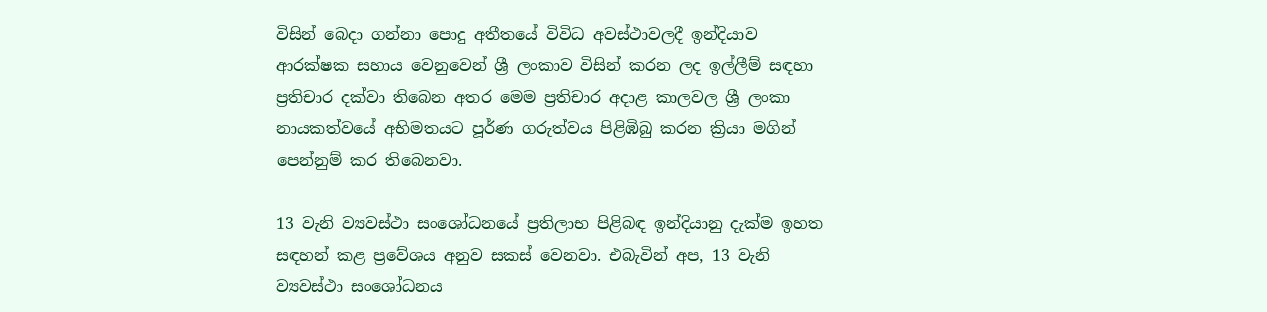විසින් බෙදා ගන්නා පොදු අතීතයේ විවිධ අවස්ථාවලදී ඉන්දියාව ආරක්ෂක සහාය වෙනුවෙන් ශ්‍රී ලංකාව විසින් කරන ලද ඉල්ලීම් සඳහා ප්‍රතිචාර දක්වා තිබෙන අතර මෙම ප්‍රතිචාර අදාළ කාලවල ශ්‍රී ලංකා නායකත්වයේ අභිමතයට පූර්ණ ගරුත්වය පිළිඹිබු කරන ක්‍රියා මගින් පෙන්නුම් කර තිබෙනවා.

13 වැනි ව්‍යවස්ථා සංශෝධනයේ ප්‍රතිලාභ පිළිබඳ ඉන්දියානු දැක්ම ඉහත සඳහන් කළ ප්‍රවේශය අනුව සකස් වෙනවා. එබැවින් අප, 13 වැනි ව්‍යවස්ථා සංශෝධනය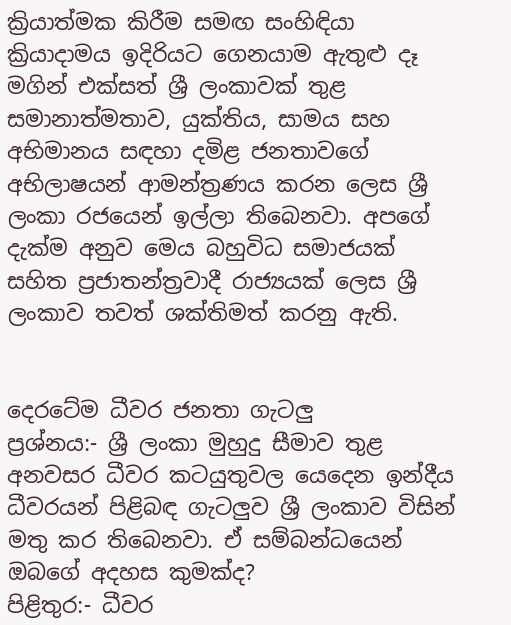ක්‍රියාත්මක කිරීම සමඟ සංහිඳියා ක්‍රියාදාමය ඉදිරියට ගෙනයාම ඇතුළු දෑ මගින් එක්සත් ශ්‍රී ලංකාවක් තුළ සමානාත්මතාව, යුක්තිය, සාමය සහ අභිමානය සඳහා දමිළ ජනතාවගේ අභිලාෂයන් ආමන්ත්‍රණය කරන ලෙස ශ්‍රී ලංකා රජයෙන් ඉල්ලා තිබෙනවා. අපගේ දැක්ම අනුව මෙය බහුවිධ සමාජයක් සහිත ප්‍රජාතන්ත්‍රවාදී රාජ්‍යයක් ලෙස ශ්‍රී ලංකාව තවත් ශක්තිමත් කරනු ඇති.


දෙරටේම ධීවර ජනතා ගැටලු
ප්‍රශ්නය:- ශ්‍රී ලංකා මුහුදු සීමාව තුළ අනවසර ධීවර කටයුතුවල යෙදෙන ඉන්දීය ධීවරයන් පිළිබඳ ගැටලුව ශ්‍රී ලංකාව විසින් මතු කර තිබෙනවා. ඒ සම්බන්ධයෙන් ඔබගේ අදහස කුමක්ද?
පිළිතුර:- ධීවර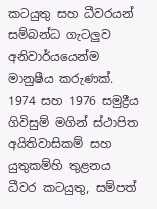කටයුතු සහ ධීවරයන් සම්බන්ධ ගැටලුව අනිවාර්යයෙන්ම මානුෂීය කරුණක්. 1974 සහ 1976 සමුද්‍රීය ගිවිසුම් මගින් ස්ථාපිත අයිතිවාසිකම් සහ යුතුකම්හි තුළනය ධීවර කටයුතු, සම්පත්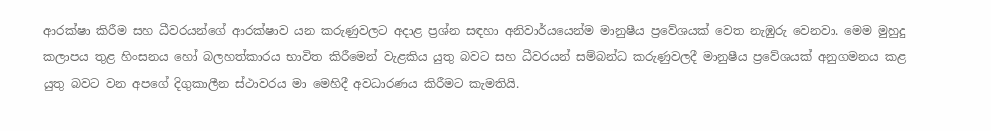ආරක්ෂා කිරීම සහ ධීවරයන්ගේ ආරක්ෂාව යන කරුණුවලට අදාළ ප්‍රශ්න සඳහා අනිවාර්යයෙන්ම මානුෂීය ප්‍රවේශයක් වෙත නැඹුරු වෙනවා. මෙම මුහුදු කලාපය තුළ හිංසනය හෝ බලහත්කාරය භාවිත කිරීමෙන් වැළකිය යුතු බවට සහ ධීවරයන් සම්බන්ධ කරුණුවලදී මානුෂීය ප්‍රවේශයක් අනුගමනය කළ යුතු බවට වන අපගේ දිගුකාලීන ස්ථාවරය මා මෙහිදී අවධාරණය කිරීමට කැමතියි.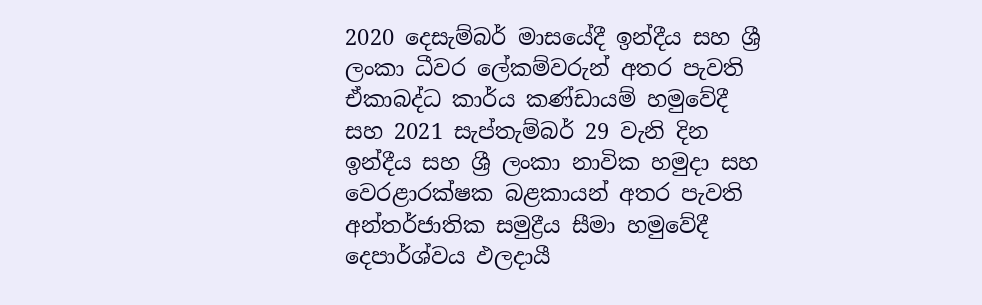2020 දෙසැම්බර් මාසයේදී ඉන්දීය සහ ශ්‍රී ලංකා ධීවර ලේකම්වරුන් අතර පැවති ඒකාබද්ධ කාර්ය කණ්ඩායම් හමුවේදී සහ 2021 සැප්තැම්බර් 29 වැනි දින ඉන්දීය සහ ශ්‍රී ලංකා නාවික හමුදා සහ වෙරළාරක්ෂක බළකායන් අතර පැවති අන්තර්ජාතික සමුද්‍රීය සීමා හමුවේදී දෙපාර්ශ්වය ඵලදායී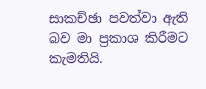සාකච්ඡා පවත්වා ඇති බව මා ප්‍රකාශ කිරීමට කැමතියි.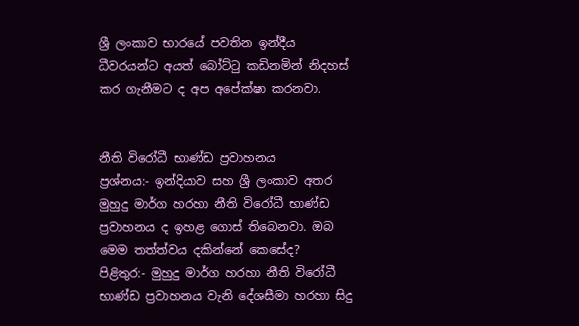ශ්‍රී ලංකාව භාරයේ පවතින ඉන්දීය ධීවරයන්ට අයත් බෝට්ටු කඩිනමින් නිදහස් කර ගැනීමට ද අප අපේක්ෂා කරනවා.


නීති විරෝධී භාණ්ඩ ප්‍රවාහනය
ප්‍රශ්නය:- ඉන්දියාව සහ ශ්‍රී ලංකාව අතර මුහුදු මාර්ග හරහා නීති විරෝධී භාණ්ඩ ප්‍රවාහනය ද ඉහළ ගොස් තිබෙනවා. ඔබ මෙම තත්ත්වය දකින්නේ කෙසේද?
පිළිතුර:- මුහුදු මාර්ග හරහා නීති විරෝධී භාණ්ඩ ප්‍රවාහනය වැනි දේශසීමා හරහා සිදු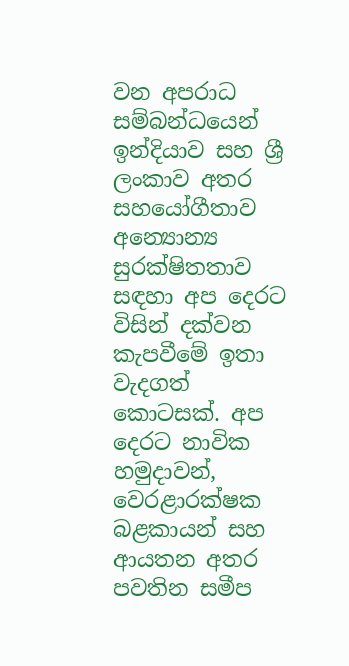වන අපරාධ සම්බන්ධයෙන් ඉන්දියාව සහ ශ්‍රී ලංකාව අතර සහයෝගීතාව අන්‍යොන්‍ය සුරක්ෂිතතාව සඳහා අප දෙරට විසින් දක්වන කැපවීමේ ඉතා වැදගත් කොටසක්. අප දෙරට නාවික හමුදාවන්, වෙරළාරක්ෂක බළකායන් සහ ආයතන අතර පවතින සමීප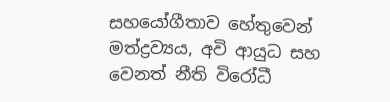සහයෝගීතාව හේතුවෙන් මත්ද්‍රව්‍යය, අවි ආයුධ සහ වෙනත් නීති විරෝධී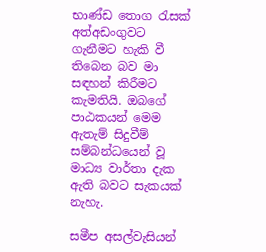භාණ්ඩ තොග රැසක් අත්අඩංගුවට ගැනීමට හැකි වී තිබෙන බව මා සඳහන් කිරීමට කැමතියි. ඔබගේ පාඨකයන් මෙම ඇතැම් සිදුවීම් සම්බන්ධයෙන් වූ මාධ්‍ය වාර්තා දැක ඇති බවට සැකයක් නැහැ.

සමීප අසල්වැසියන්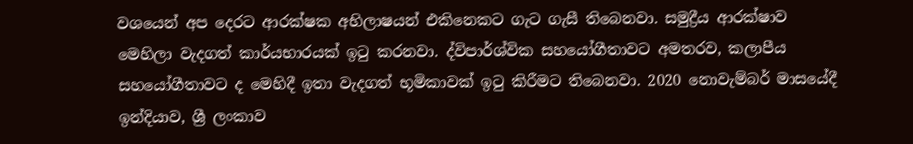වශයෙන් අප දෙරට ආරක්ෂක අභිලාෂයන් එකිනෙකට ගැට ගැසී තිබෙනවා. සමුද්‍රීය ආරක්ෂාව මෙහිලා වැදගත් කාර්යභාරයක් ඉටු කරනවා. ද්විපාර්ශ්වික සහයෝගීතාවට අමතරව, කලාපීය සහයෝගීතාවට ද මෙහිදී ඉතා වැදගත් භූමිකාවක් ඉටු කිරීමට තිබෙනවා. 2020 නොවැම්බර් මාසයේදී ඉන්දියාව, ශ්‍රී ලංකාව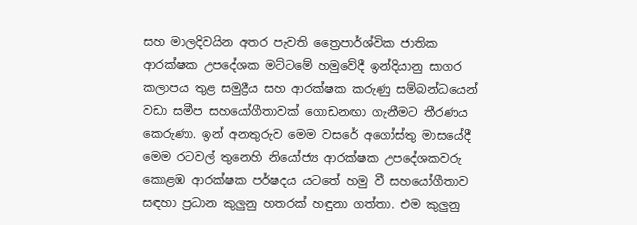සහ මාලදිවයින අතර පැවති ත්‍රෛපාර්ශ්වික ජාතික ආරක්ෂක උපදේශක මට්ටමේ හමුවේදී ඉන්දියානු සාගර කලාපය තුළ සමුද්‍රීය සහ ආරක්ෂක කරුණු සම්බන්ධයෙන් වඩා සමීප සහයෝගීතාවක් ගොඩනඟා ගැනීමට තීරණය කෙරුණා. ඉන් අනතුරුව මෙම වසරේ අගෝස්තු මාසයේදී මෙම රටවල් තුනෙහි නියෝජ්‍ය ආරක්ෂක උපදේශකවරු කොළඹ ආරක්ෂක පර්ෂදය යටතේ හමු වී සහයෝගීතාව සඳහා ප්‍රධාන කුලුනු හතරක් හඳුනා ගත්තා. එම කුලුනු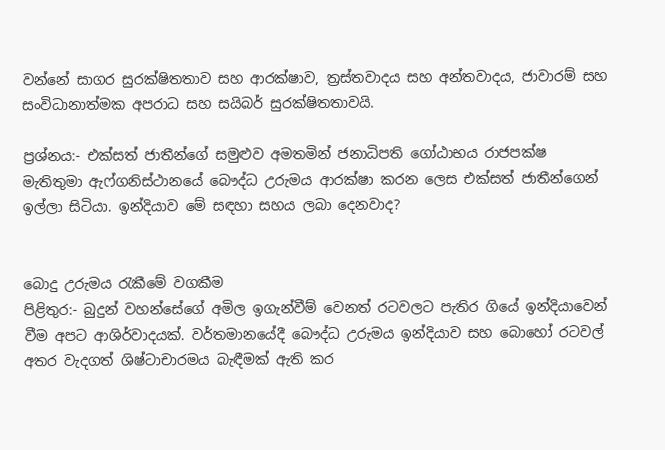වන්නේ සාගර සුරක්ෂිතතාව සහ ආරක්ෂාව, ත්‍රස්තවාදය සහ අන්තවාදය, ජාවාරම් සහ සංවිධානාත්මක අපරාධ සහ සයිබර් සුරක්ෂිතතාවයි.

ප්‍රශ්නය:- එක්සත් ජාතීන්ගේ සමුළුව අමතමින් ජනාධිපති ගෝඨාභය රාජපක්ෂ මැතිතුමා ඇෆ්ගනිස්ථානයේ බෞද්ධ උරුමය ආරක්ෂා කරන ලෙස එක්සත් ජාතීන්ගෙන් ඉල්ලා සිටියා. ඉන්දියාව මේ සඳහා සහය ලබා දෙනවාද?


බොදු උරුමය රැකීමේ වගකීම
පිළිතුර:- බුදුන් වහන්සේගේ අමිල ඉගැන්වීම් වෙනත් රටවලට පැතිර ගියේ ඉන්දියාවෙන් වීම අපට ආශිර්වාදයක්. වර්තමානයේදී බෞද්ධ උරුමය ඉන්දියාව සහ බොහෝ රටවල් අතර වැදගත් ශිෂ්ටාචාරමය බැඳීමක් ඇති කර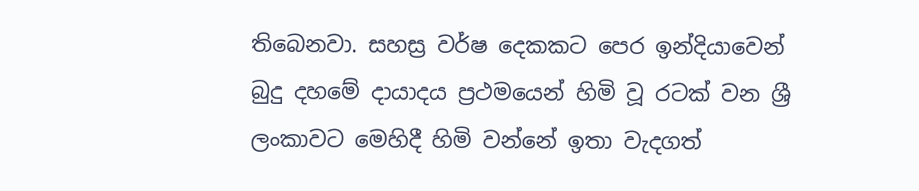තිබෙනවා. සහස්‍ර වර්ෂ දෙකකට පෙර ඉන්දියාවෙන් බුදු දහමේ දායාදය ප්‍රථමයෙන් හිමි වූ රටක් වන ශ්‍රී ලංකාවට මෙහිදී හිමි වන්නේ ඉතා වැදගත්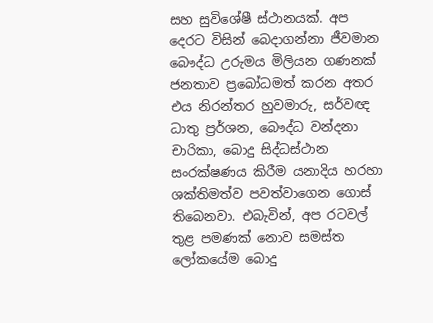සහ සුවිශේෂී ස්ථානයක්. අප දෙරට විසින් බෙදාගන්නා ජීවමාන බෞද්ධ උරුමය මිලියන ගණනක් ජනතාව ප්‍රබෝධමත් කරන අතර එය නිරන්තර හුවමාරු, සර්වඥ ධාතු ප්‍රර්ශන, බෞද්ධ වන්දනා චාරිකා, බොදු සිද්ධස්ථාන සංරක්ෂණය කිරීම යනාදිය හරහා ශක්තිමත්ව පවත්වාගෙන ගොස් තිබෙනවා. එබැවින්, අප රටවල් තුළ පමණක් නොව සමස්ත ලෝකයේම බොදු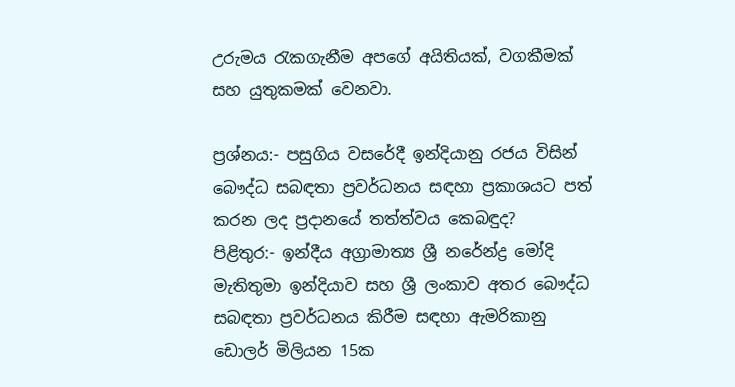උරුමය රැකගැනීම අපගේ අයිතියක්, වගකීමක් සහ යුතුකමක් වෙනවා.

ප්‍රශ්නය:- පසුගිය වසරේදී ඉන්දියානු රජය විසින් බෞද්ධ සබඳතා ප්‍රවර්ධනය සඳහා ප්‍රකාශයට පත් කරන ලද ප්‍රදානයේ තත්ත්වය කෙබඳුද?
පිළිතුර:- ඉන්දීය අග්‍රාමාත්‍ය ශ්‍රී නරේන්ද්‍ර මෝදි මැතිතුමා ඉන්දියාව සහ ශ්‍රී ලංකාව අතර බෞද්ධ සබඳතා ප්‍රවර්ධනය කිරීම සඳහා ඇමරිකානු ඩොලර් මිලියන 15ක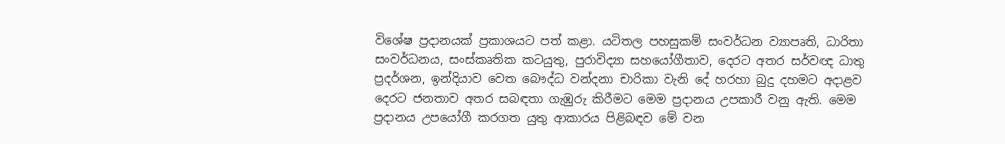විශේෂ ප්‍රදානයක් ප්‍රකාශයට පත් කළා. යටිතල පහසුකම් සංවර්ධන ව්‍යාපෘති, ධාරිතා සංවර්ධනය, සංස්කෘතික කටයුතු, පුරාවිද්‍යා සහයෝගීතාව, දෙරට අතර සර්වඥ ධාතු ප්‍රදර්ශන, ඉන්දියාව වෙත බෞද්ධ වන්දනා චාරිකා වැනි දේ හරහා බුදු දහමට අදාළව දෙරට ජනතාව අතර සබඳතා ගැඹුරු කිරීමට මෙම ප්‍රදානය උපකාරී වනු ඇති. මෙම ප්‍රදානය උපයෝගී කරගත යුතු ආකාරය පිළිබඳව මේ වන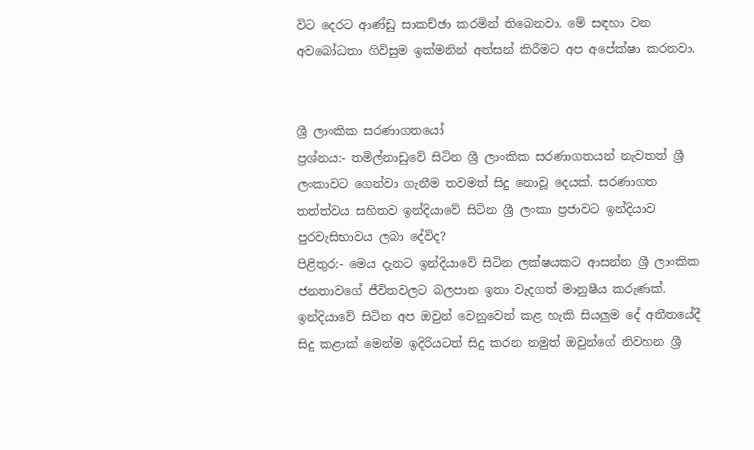විට දෙරට ආණ්‍ඩු සාකච්ඡා කරමින් තිබෙනවා. මේ සඳහා වන අවබෝධතා ගිවිසුම ඉක්මනින් අත්සන් කිරීමට අප අපේක්ෂා කරනවා.


ශ්‍රී ලාංකික සරණාගතයෝ
ප්‍රශ්නය:- තමිල්නාඩුවේ සිටින ශ්‍රී ලාංකික සරණාගතයන් නැවතත් ශ්‍රී ලංකාවට ගෙන්වා ගැනීම තවමත් සිදු නොවූ දෙයක්. සරණාගත තත්ත්වය සහිතව ඉන්දියාවේ සිටින ශ්‍රී ලංකා ප්‍රජාවට ඉන්දියාව පුරවැසිභාවය ලබා දේවිද?
පිළිතුර:- මෙය දැනට ඉන්දියාවේ සිටින ලක්ෂයකට ආසන්න ශ්‍රී ලාංකික ජනතාවගේ ජීවිතවලට බලපාන ඉතා වැදගත් මානුෂීය කරුණක්. ඉන්දියාවේ සිටින අප ඔවුන් වෙනුවෙන් කළ හැකි සියලුම දේ අතීතයේදී සිදු කළාක් මෙන්ම ඉදිරියටත් සිදු කරන නමුත් ඔවුන්ගේ නිවහන ශ්‍රී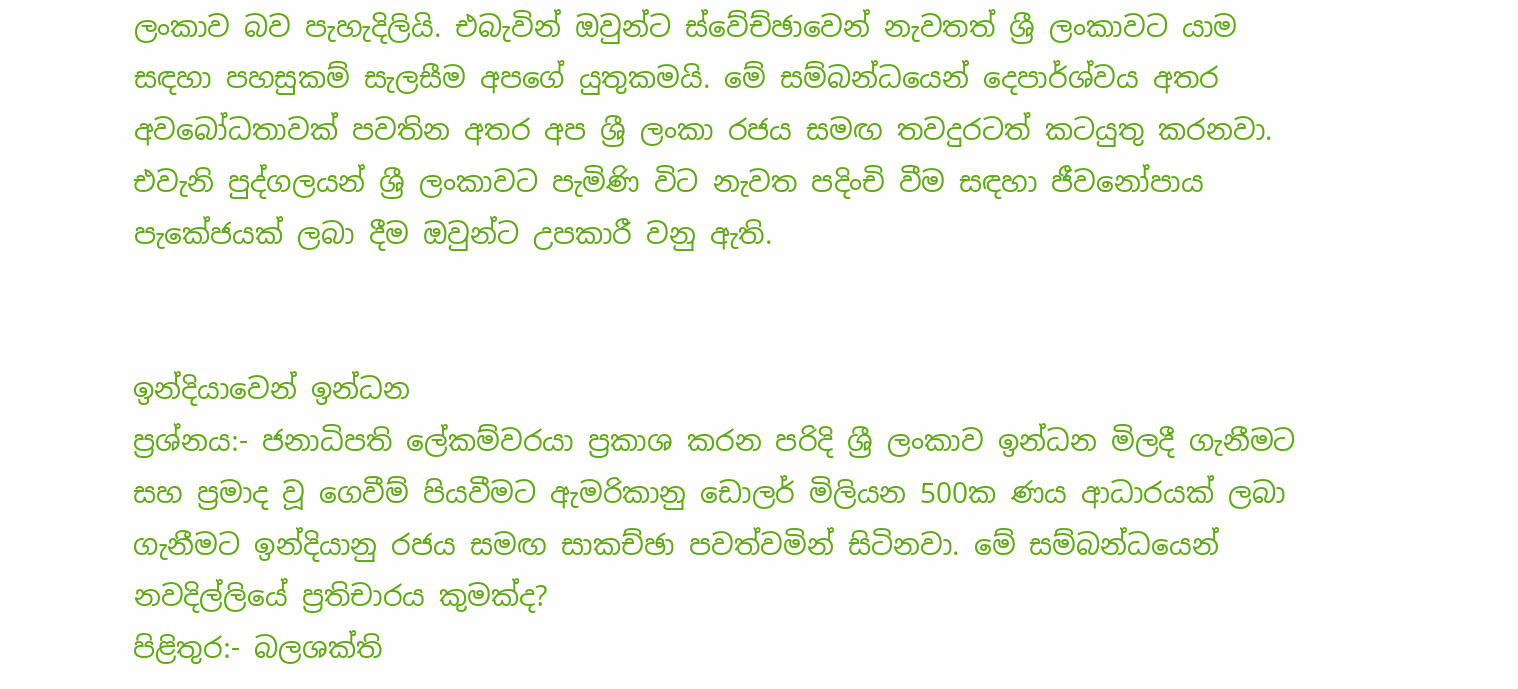ලංකාව බව පැහැදිලියි. එබැවින් ඔවුන්ට ස්වේච්ඡාවෙන් නැවතත් ශ්‍රී ලංකාවට යාම සඳහා පහසුකම් සැලසීම අපගේ යුතුකමයි. මේ සම්බන්ධයෙන් දෙපාර්ශ්වය අතර අවබෝධතාවක් පවතින අතර අප ශ්‍රී ලංකා රජය සමඟ තවදුරටත් කටයුතු කරනවා. එවැනි පුද්ගලයන් ශ්‍රී ලංකාවට පැමිණි විට නැවත පදිංචි වීම සඳහා ජීවනෝපාය පැකේජයක් ලබා දීම ඔවුන්ට උපකාරී වනු ඇති.


ඉන්දියාවෙන් ඉන්ධන
ප්‍රශ්නය:- ජනාධිපති ලේකම්වරයා ප්‍රකාශ කරන පරිදි ශ්‍රී ලංකාව ඉන්ධන මිලදී ගැනීමට සහ ප්‍රමාද වූ ගෙවීම් පියවීමට ඇමරිකානු ඩොලර් මිලියන 500ක ණය ආධාරයක් ලබා ගැනීමට ඉන්දියානු රජය සමඟ සාකච්ඡා පවත්වමින් සිටිනවා. මේ සම්බන්ධයෙන් නවදිල්ලියේ ප්‍රතිචාරය කුමක්ද?
පිළිතුර:- බලශක්ති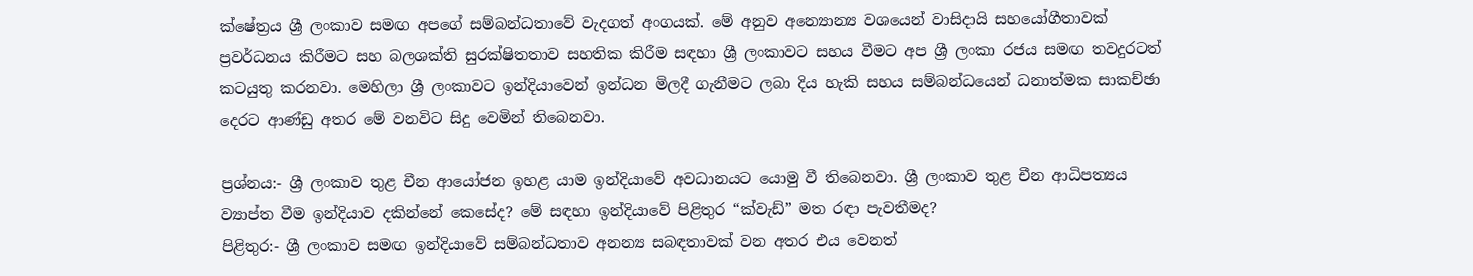ක්ෂේත්‍රය ශ්‍රී ලංකාව සමඟ අපගේ සම්බන්ධතාවේ වැදගත් අංගයක්. මේ අනුව අන්‍යොන්‍ය වශයෙන් වාසිදායි සහයෝගීතාවක් ප්‍රවර්ධනය කිරීමට සහ බලශක්ති සුරක්ෂිතතාව සහතික කිරීම සඳහා ශ්‍රී ලංකාවට සහය වීමට අප ශ්‍රී ලංකා රජය සමඟ තවදුරටත් කටයුතු කරනවා. මෙහිලා ශ්‍රී ලංකාවට ඉන්දියාවෙන් ඉන්ධන මිලදී ගැනීමට ලබා දිය හැකි සහය සම්බන්ධයෙන් ධනාත්මක සාකච්ඡා දෙරට ආණ්ඩු අතර මේ වනවිට සිදු වෙමින් තිබෙනවා.

ප්‍රශ්නය:- ශ්‍රී ලංකාව තුළ චීන ආයෝජන ඉහළ යාම ඉන්දියාවේ අවධානයට යොමු වී තිබෙනවා. ශ්‍රී ලංකාව තුළ චීන ආධිපත්‍යය ව්‍යාප්ත වීම ඉන්දියාව දකින්නේ කෙසේද? මේ සඳහා ඉන්දියාවේ පිළිතුර “ක්වැඩ්” මත රඳා පැවතීමද?
පිළිතුර:- ශ්‍රී ලංකාව සමඟ ඉන්දියාවේ සම්බන්ධතාව අනන්‍ය සබඳතාවක් වන අතර එය වෙනත්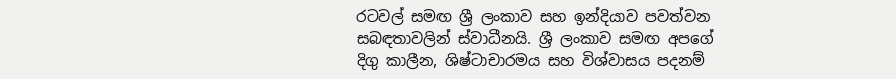රටවල් සමඟ ශ්‍රී ලංකාව සහ ඉන්දියාව පවත්වන සබඳතාවලින් ස්වාධීනයි. ශ්‍රී ලංකාව සමඟ අපගේ දිගු කාලීන, ශිෂ්ටාචාරමය සහ විශ්වාසය පදනම්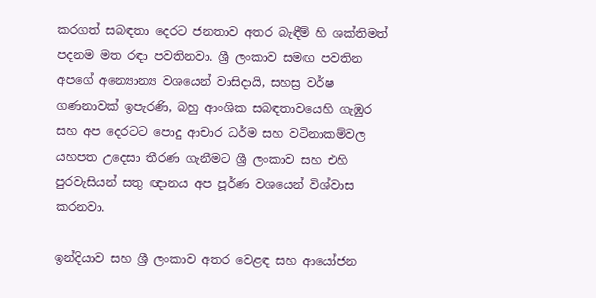කරගත් සබඳතා දෙරට ජනතාව අතර බැඳීම් හි ශක්තිමත් පදනම මත රඳා පවතිනවා. ශ්‍රී ලංකාව සමඟ පවතින අපගේ අන්‍යොන්‍ය වශයෙන් වාසිදායි, සහස්‍ර වර්ෂ ගණනාවක් ඉපැරණි, බහු ආංශික සබඳතාවයෙහි ගැඹුර සහ අප දෙරටට පොදු ආචාර ධර්ම සහ වටිනාකම්වල යහපත උදෙසා තීරණ ගැනීමට ශ්‍රී ලංකාව සහ එහි පුරවැසියන් සතු ඥානය අප පූර්ණ වශයෙන් විශ්වාස කරනවා.

ඉන්දියාව සහ ශ්‍රී ලංකාව අතර වෙළඳ සහ ආයෝජන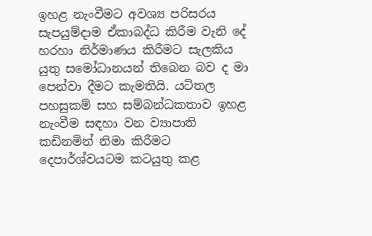ඉහළ නැංවීමට අවශ්‍ය පරිසරය සැපයුම්ද‌ාම ඒකාබද්ධ කිරීම වැනි දේ හරහා නිර්මාණය කිරීමට සැලකිය යුතු සමෝධානයන් තිබෙන බව ද මා පෙන්වා දීමට කැමතියි. යටිතල පහසුකම් සහ සම්බන්ධකතාව ඉහළ නැංවීම සඳහා වන ව්‍යාපාති කඩිනමින් නිමා කිරීමට දෙපාර්ශ්වයටම කටයුතු කළ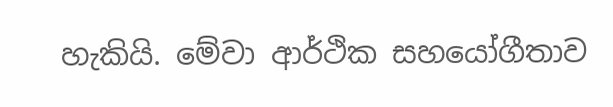හැකියි. මේවා ආර්ථික සහයෝගීතාව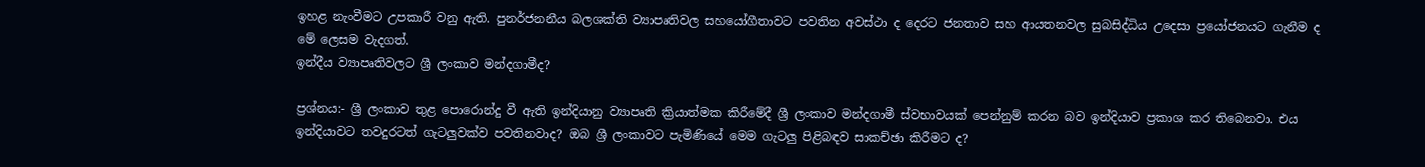ඉහළ නැංවීමට උපකාරී වනු ඇති. පුනර්ජනනීය බලශක්ති ව්‍යාපෘතිවල සහයෝගීතාවට පවතින අවස්ථා ද දෙරට ජනතාව සහ ආයතනවල සුබසිද්ධිය උදෙසා ප්‍රයෝජනයට ගැනීම ද මේ ලෙසම වැදගත්.
ඉන්දීය ව්‍යාපෘතිවලට ශ්‍රී ලංකාව මන්දගාමීද?

ප්‍රශ්නය:- ශ්‍රී ලංකාව තුළ පොරොන්දු වී ඇති ඉන්දියානු ව්‍යාපෘති ක්‍රියාත්මක කිරීමේදී ශ්‍රී ලංකාව මන්දගාමී ස්වභාවයක් පෙන්නුම් කරන බව ඉන්දියාව ප්‍රකාශ කර තිබෙනවා. එය ඉන්දියාවට තවදුරටත් ගැටලුවක්ව පවතිනවාද? ඔබ ශ්‍රී ලංකාවට පැමිණියේ මෙම ගැටලු පිළිබඳව සාකච්ඡා කිරීමට ද?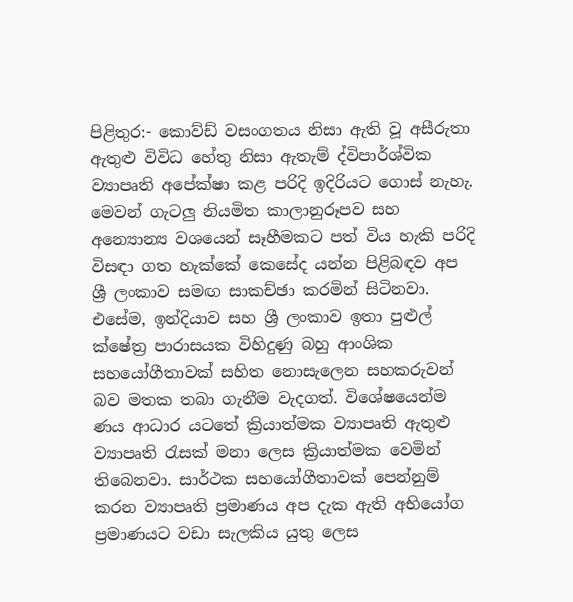පිළිතුර:- කොව්ඩ් වසංගතය නිසා ඇති වූ අසීරුතා ඇතුළු විවිධ හේතු නිසා ඇතැම් ද්විපාර්ශ්වික ව්‍යාපෘති අපේක්ෂා කළ පරිදි ඉදිරියට ගොස් නැහැ. මෙවන් ගැටලු නියමිත කාලානුරූපව සහ අන්‍යොන්‍ය වශයෙන් සෑහීමකට පත් විය හැකි පරිදි විසඳා ගත හැක්කේ කෙසේද යන්න පිළිබඳව අප ශ්‍රී ලංකාව සමඟ සාකච්ඡා කරමින් සිටිනවා. එසේම, ඉන්දියාව සහ ශ්‍රී ලංකාව ඉතා පුළුල් ක්ෂේත්‍ර පාරාසයක විහිදුණු බහු ආංශික සහයෝගීතාවක් සහිත නොසැලෙන සහකරුවන් බව මතක තබා ගැනීම වැදගත්. විශේෂයෙන්ම ණය ආධාර යටතේ ක්‍රියාත්මක ව්‍යාපෘති ඇතුළු ව්‍යාපෘති රැසක් මනා ලෙස ක්‍රියාත්මක වෙමින් තිබෙනවා. සාර්ථක සහයෝගීතාවක් පෙන්නුම් කරන ව්‍යාපෘති ප්‍රමාණය අප දැක ඇති අභියෝග ප්‍රමාණයට වඩා සැලකිය යුතු ලෙස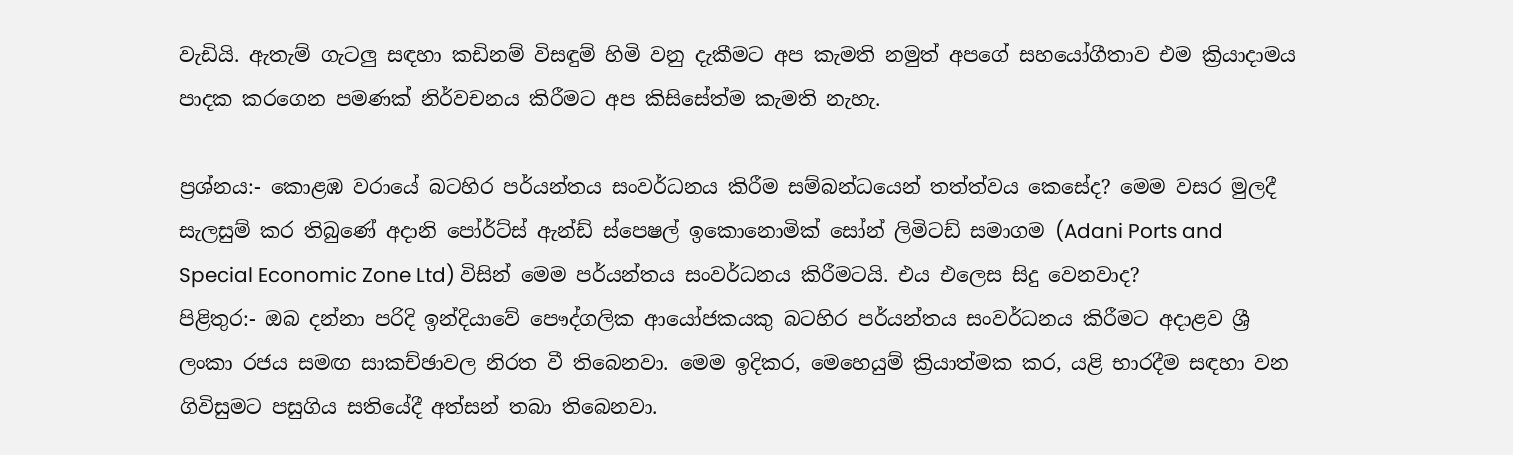වැඩියි. ඇතැම් ගැටලු සඳහා කඩිනම් විසඳුම් හිමි වනු දැකීමට අප කැමති නමුත් අපගේ සහයෝගීතාව එම ක්‍රියාදාමය පාදක කරගෙන පමණක් නිර්වචනය කිරීමට අප කිසිසේත්ම කැමති නැහැ.

ප්‍රශ්නය:- කොළඹ වරායේ බටහිර පර්යන්තය සංවර්ධනය කිරීම සම්බන්ධයෙන් තත්ත්වය කෙසේද? මෙම වසර මුලදී සැලසුම් කර තිබුණේ අද‌ානි පෝර්ට්ස් ඇන්ඩ් ස්පෙෂල් ඉකොනොමික් සෝන් ලිමිටඩ් සමාගම (Adani Ports and Special Economic Zone Ltd) විසින් මෙම පර්යන්තය සංවර්ධනය කිරීමටයි. එය එලෙස සිදු වෙනවාද?
පිළිතුර:- ඔබ දන්නා පරිදි ඉන්දියාවේ පෞද්ගලික ආයෝජකයකු බටහිර පර්යන්තය සංවර්ධනය කිරීමට අදාළව ශ්‍රී ලංකා රජය සමඟ සාකච්ඡාවල නිරත වී තිබෙනවා. මෙම ඉදිකර, මෙහෙයුම් ක්‍රියාත්මක කර, යළි භාරදීම සඳහා වන ගිවිසුමට පසුගිය සතියේදී අත්සන් තබා තිබෙනවා.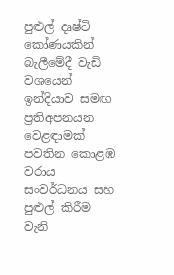පුළුල් දෘෂ්ටි කෝණයකින් බැලීමේදී වැඩි වශයෙන් ඉන්දියාව සමඟ ප්‍රතිඅපනයන වෙළඳාමක් පවතින කොළඹ වරාය සංවර්ධනය සහ පුළුල් කිරීම වැනි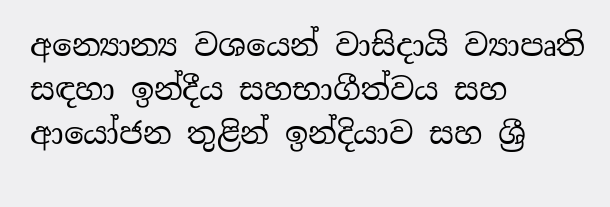අන්‍යොන්‍ය වශයෙන් වාසිදායි ව්‍යාපෘති සඳහා ඉන්දීය සහභාගීත්වය සහ ආයෝජන තුළින් ඉන්දියාව සහ ශ්‍රී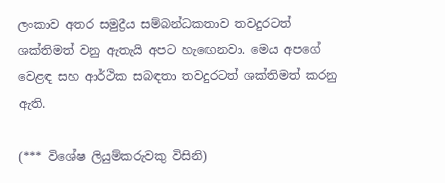ලංකාව අතර සමුද්‍රීය සම්බන්ධකතාව තවදුරටත් ශක්තිමත් වනු ඇතැයි අපට හැඟෙනවා. මෙය අපගේ වෙළඳ සහ ආර්ථික සබඳතා තවදුරටත් ශක්තිමත් කරනු ඇති.

(*** විශේෂ ලියුම්කරුවකු විසිනි)